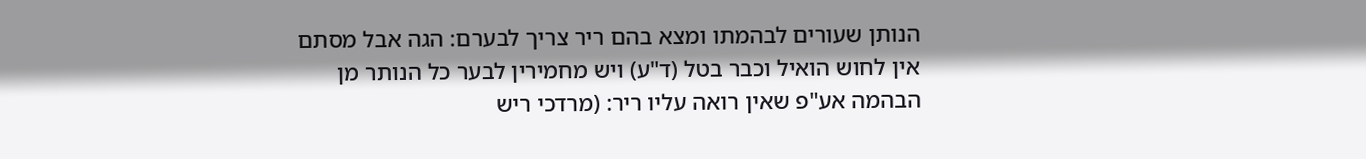הנותן שעורים לבהמתו ומצא בהם ריר צריך לבערם: הגה אבל מסתם אין לחוש הואיל וכבר בטל (ד"ע) ויש מחמירין לבער כל הנותר מן הבהמה אע"פ שאין רואה עליו ריר: (מרדכי ריש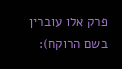פרק אלו עוברין בשם הרוקח):